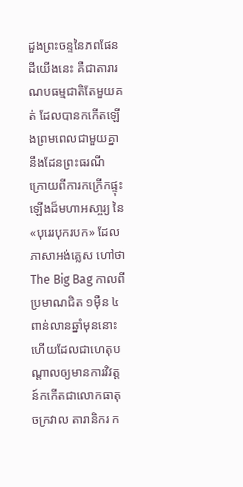ដួងព្រះចន្ទនៃភពផែនដីយើងនេះ គឺជាតារារណបធម្មជាតិតែមួយគត់ ដែលបានកកើតឡើងព្រមពេលជាមួយគ្នានឹងដែនព្រះធរណី ក្រោយពីការកក្រើកផ្ទុះឡើងដ៏មហាអសា្ចរ្យ នៃ«បុរេរបុករបក» ដែលភាសាអង់គ្លេស ហៅថា The Big Bag កាលពីប្រមាណជិត ១ម៉ឺន ៤ពាន់លានឆ្នាំមុននោះ ហើយដែលជាហេតុបណ្តាលឲ្យមានការវិវត្តន៍កកើតជាលោកធាតុ ចក្រវាល តារានិករ ក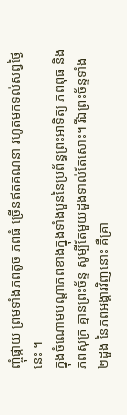ញ្ចុំផ្កាយ ព្រមទាំងភពតូច ភពធំ ច្រើនឥតគណនា រហូតមកទល់សព្វថ្ងៃនេះ ។
ក្នុងចំណោមបណ្តាភពខាងក្នុងទាំងបួននៃប្រព័ន្ធព្រះអាទិត្យ ភពពុធ និងភពសុក្រ គ្មានព្រះច័ន្ទ សូម្បីតែមួយដួងទាល់តែសោះ។ រីឯព្រះច័ន្ទទាំង ២ដួង នៃភពអង្គារវិញនោះ គឺគ្រា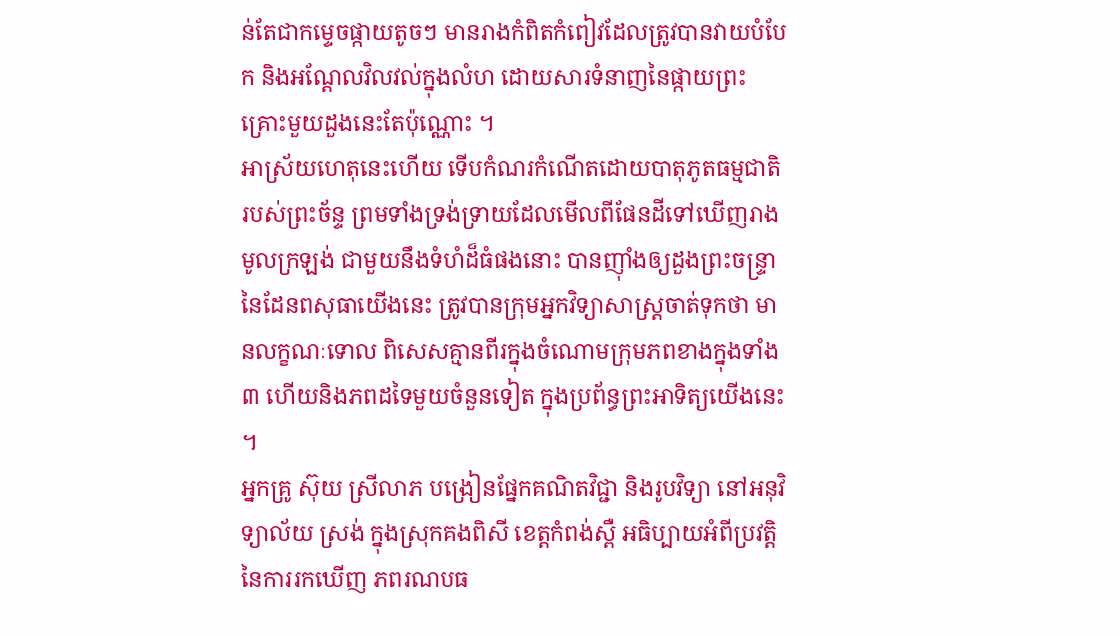ន់តែជាកម្ទេចផ្កាយតូចៗ មានរាងកំពិតកំពៀវដែលត្រូវបានវាយបំបែក និងអណ្តែលវិលវល់ក្នុងលំហ ដោយសារទំនាញនៃផ្កាយព្រះគ្រោះមួយដួងនេះតែប៉ុណ្ណោះ ។
អាស្រ័យហេតុនេះហើយ ទើបកំណរកំណើតដោយបាតុភូតធម្មជាតិ របស់ព្រះច័ន្ទ ព្រមទាំងទ្រង់ទ្រាយដែលមើលពីផែនដីទៅឃើញរាងមូលក្រឡង់ ជាមួយនឹងទំហំដ៏ធំផងនោះ បានញ៉ាំងឲ្យដួងព្រះចន្ទ្រានៃដែនពសុធាយើងនេះ ត្រូវបានក្រុមអ្នកវិទ្យាសាស្រ្តចាត់ទុកថា មានលក្ខណៈទោល ពិសេសគ្មានពីរក្នុងចំណោមក្រុមភពខាងក្នុងទាំង៣ ហើយនិងភពដទៃមួយចំនួនទៀត ក្នុងប្រព័ន្ធព្រះអាទិត្យយើងនេះ ។
អ្នកគ្រូ ស៊ុយ ស្រីលាភ បង្រៀនផ្នែកគណិតវិជ្ជា និងរូបវិទ្យា នៅអនុវិទ្យាល័យ ស្រង់ ក្នុងស្រុកគងពិសី ខេត្តកំពង់ស្ពឺ អធិប្បាយអំពីប្រវត្តិ នៃការរកឃើញ ភពរណបធ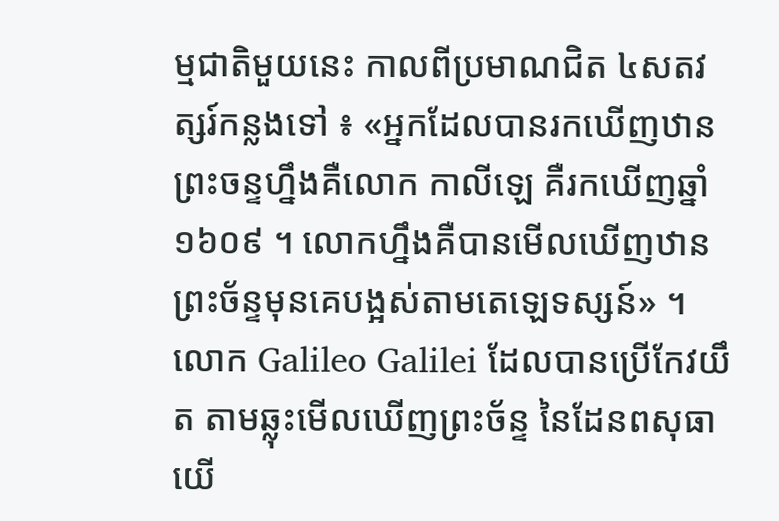ម្មជាតិមួយនេះ កាលពីប្រមាណជិត ៤សតវត្សរ៍កន្លងទៅ ៖ «អ្នកដែលបានរកឃើញឋានព្រះចន្ទហ្នឹងគឺលោក កាលីឡេ គឺរកឃើញឆ្នាំ ១៦០៩ ។ លោកហ្នឹងគឺបានមើលឃើញឋានព្រះច័ន្ទមុនគេបង្អស់តាមតេឡេទស្សន៍» ។
លោក Galileo Galilei ដែលបានប្រើកែវយឹត តាមឆ្លុះមើលឃើញព្រះច័ន្ទ នៃដែនពសុធាយើ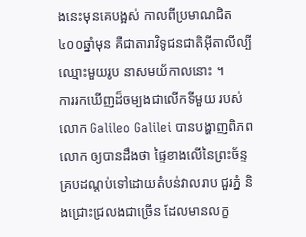ងនេះមុនគេបង្អស់ កាលពីប្រមាណជិត ៤០០ឆ្នាំមុន គឺជាតារាវិទូជនជាតិអ៊ីតាលីល្បីឈ្មោះមួយរូប នាសមយ័កាលនោះ ។
ការរកឃើញដ៏ចម្បងជាលើកទីមួយ របស់លោក Galileo Galilei បានបង្ហាញពិភពលោក ឲ្យបានដឹងថា ផ្ទៃខាងលើនៃព្រះច័ន្ទ គ្របដណ្តប់ទៅដោយតំបន់វាលរាប ជួរភ្នំ និងជ្រោះជ្រលងជាច្រើន ដែលមានលក្ខ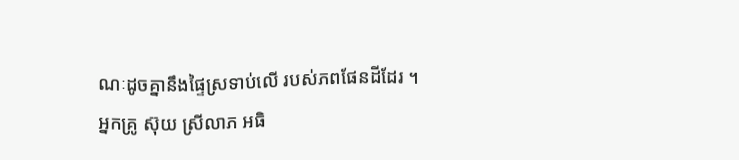ណៈដូចគ្នានឹងផ្ទៃស្រទាប់លើ របស់ភពផែនដីដែរ ។
អ្នកគ្រូ ស៊ុយ ស្រីលាភ អធិ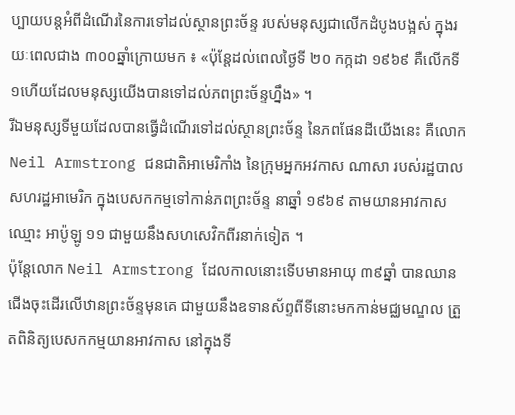ប្បាយបន្តអំពីដំណើរនៃការទៅដល់ស្ថានព្រះច័ន្ទ របស់មនុស្សជាលើកដំបូងបង្អស់ ក្នុងរយៈពេលជាង ៣០០ឆ្នាំក្រោយមក ៖ «ប៉ុន្តែដល់ពេលថ្ងៃទី ២០ កក្កដា ១៩៦៩ គឺលើកទី១ហើយដែលមនុស្សយើងបានទៅដល់ភពព្រះច័ន្ទហ្នឹង» ។
រីឯមនុស្សទីមួយដែលបានធ្វើដំណើរទៅដល់ស្ថានព្រះច័ន្ទ នៃភពផែនដីយើងនេះ គឺលោក Neil Armstrong ជនជាតិអាមេរិកាំង នៃក្រុមអ្នកអវកាស ណាសា របស់រដ្ឋបាលសហរដ្ឋអាមេរិក ក្នុងបេសកកម្មទៅកាន់ភពព្រះច័ន្ទ នាឆ្នាំ ១៩៦៩ តាមយានអាវកាសឈ្មោះ អាប៉ូឡូ ១១ ជាមួយនឹងសហសេវិកពីរនាក់ទៀត ។
ប៉ុន្តែលោក Neil Armstrong ដែលកាលនោះទើបមានអាយុ ៣៩ឆ្នាំ បានឈានជើងចុះដើរលើឋានព្រះច័ន្ទមុនគេ ជាមួយនឹងឧទានស័ព្ទពីទីនោះមកកាន់មជ្ឈមណ្ឌល ត្រួតពិនិត្យបេសកកម្មយានអាវកាស នៅក្នុងទី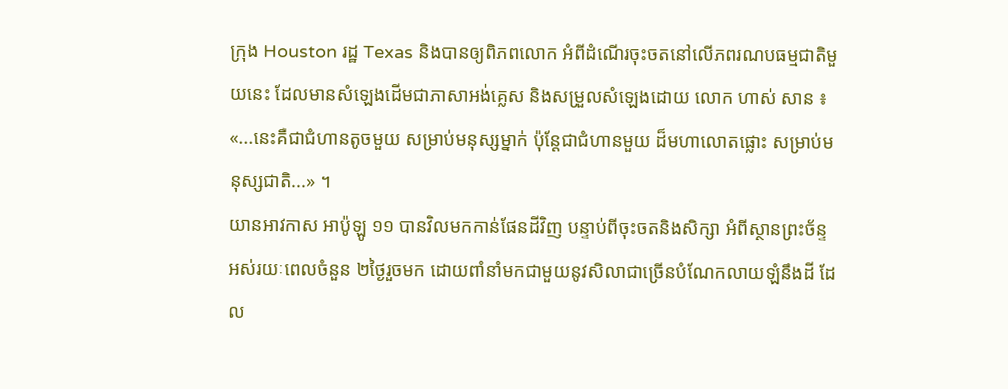ក្រុង Houston រដ្ឋ Texas និងបានឲ្យពិភពលោក អំពីដំណើរចុះចតនៅលើភពរណបធម្មជាតិមួយនេះ ដែលមានសំឡេងដើមជាភាសាអង់គ្លេស និងសម្រួលសំឡេងដោយ លោក ហាស់ សាន ៖ «...នេះគឺជាជំហានតូចមួយ សម្រាប់មនុស្សម្នាក់ ប៉ុន្តែជាជំហានមួយ ដ៏មហាលោតផ្លោះ សម្រាប់មនុស្សជាតិ...» ។
យានអាវកាស អាប៉ូឡូ ១១ បានវិលមកកាន់ផែនដីវិញ បន្ទាប់ពីចុះចតនិងសិក្សា អំពីស្ថានព្រះច័ន្ទ អស់រយៈពេលចំនួន ២ថ្ងៃរួចមក ដោយពាំនាំមកជាមួយនូវសិលាជាច្រើនបំណែកលាយឡំនឹងដី ដែល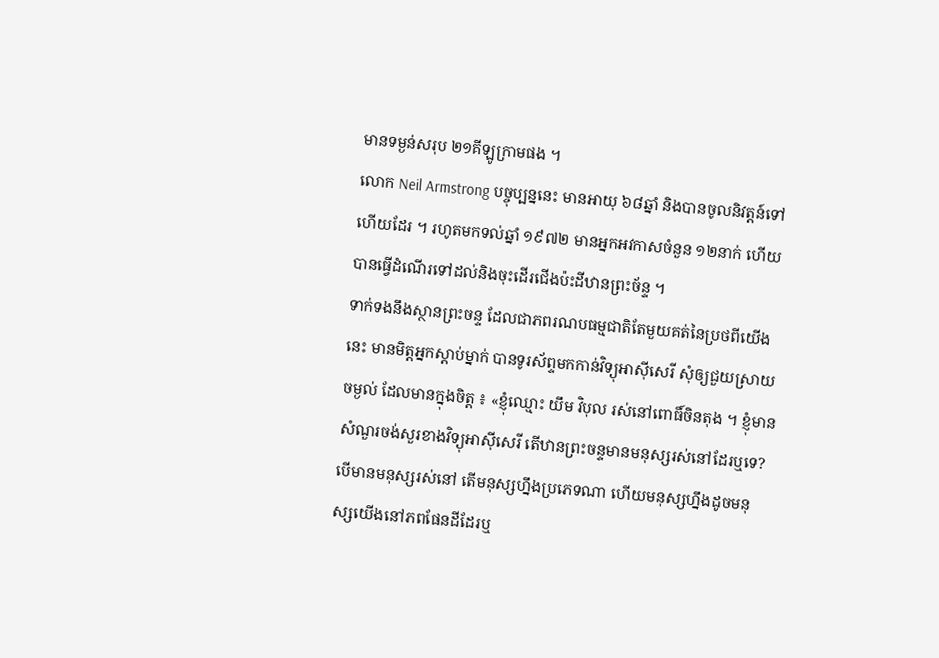មានទម្ងន់សរុប ២១គីឡូក្រាមផង ។
លោក Neil Armstrong បច្ចុប្បន្ននេះ មានអាយុ ៦៨ឆ្នាំ និងបានចូលនិវត្តន៍ទៅហើយដែរ ។ រហូតមកទល់ឆ្នាំ ១៩៧២ មានអ្នកអវកាសចំនួន ១២នាក់ ហើយបានធ្វើដំណើរទៅដល់និងចុះដើរជើងប៉ះដីឋានព្រះច័ន្ទ ។
ទាក់ទងនឹងស្ថានព្រះចន្ទ ដែលជាភពរណបធម្មជាតិតែមួយគត់នៃប្រថពីយើងនេះ មានមិត្តអ្នកស្តាប់ម្នាក់ បានទូរស័ព្ទមកកាន់វិទ្យុអាស៊ីសេរី សុំឲ្យជួយស្រាយចម្ងល់ ដែលមានក្នុងចិត្ត ៖ «ខ្ញុំឈ្មោះ យឹម វិបុល រស់នៅពោធិ៍ចិនតុង ។ ខ្ញុំមានសំណួរចង់សួរខាងវិទ្យុអាស៊ីសេរី តើឋានព្រះចន្ទមានមនុស្សរស់នៅដែរឬទេ? បើមានមនុស្សរស់នៅ តើមនុស្សហ្នឹងប្រភេទណា ហើយមនុស្សហ្នឹងដូចមនុស្សយើងនៅភពផែនដីដែរឬ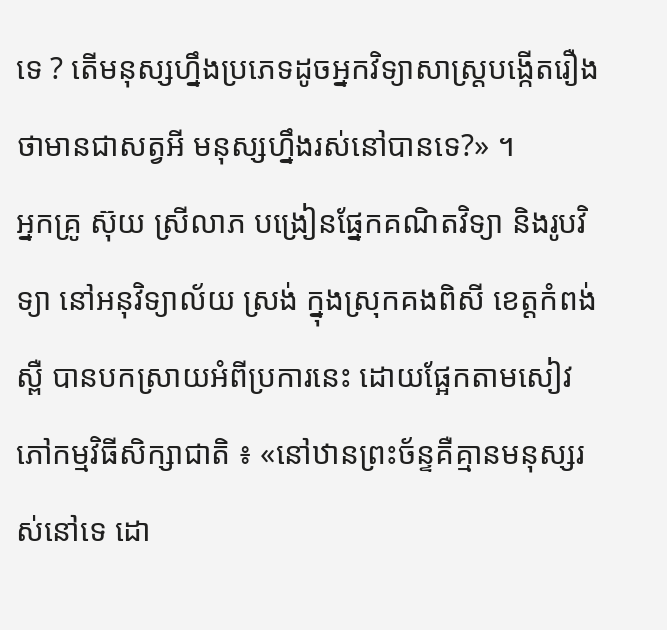ទេ ? តើមនុស្សហ្នឹងប្រភេទដូចអ្នកវិទ្យាសាស្រ្តបង្កើតរឿងថាមានជាសត្វអី មនុស្សហ្នឹងរស់នៅបានទេ?» ។
អ្នកគ្រូ ស៊ុយ ស្រីលាភ បង្រៀនផ្នែកគណិតវិទ្យា និងរូបវិទ្យា នៅអនុវិទ្យាល័យ ស្រង់ ក្នុងស្រុកគងពិសី ខេត្តកំពង់ស្ពឺ បានបកស្រាយអំពីប្រការនេះ ដោយផ្អែកតាមសៀវភៅកម្មវិធីសិក្សាជាតិ ៖ «នៅឋានព្រះច័ន្ទគឺគ្មានមនុស្សរស់នៅទេ ដោ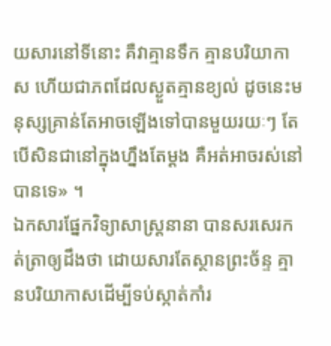យសារនៅទីនោះ គឺវាគ្មានទឹក គ្មានបរិយាកាស ហើយជាភពដែលស្ងួតគ្មានខ្យល់ ដូចនេះមនុស្សគ្រាន់តែអាចឡើងទៅបានមួយរយៈៗ តែបើសិនជានៅក្នុងហ្នឹងតែម្ដង គឺអត់អាចរស់នៅបានទេ» ។
ឯកសារផ្នែកវិទ្យាសាស្រ្តនានា បានសរសេរកត់ត្រាឲ្យដឹងថា ដោយសារតែស្ថានព្រះច័ន្ទ គ្មានបរិយាកាសដើម្បីទប់ស្កាត់កាំរ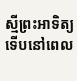ស្មីព្រះអាទិត្យ ទើបនៅពេល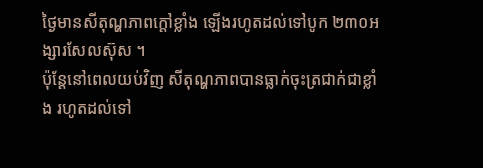ថ្ងៃមានសីតុណ្ហភាពក្តៅខ្លាំង ឡើងរហូតដល់ទៅបូក ២៣០អង្សារសែលស៊ុស ។
ប៉ុន្តែនៅពេលយប់វិញ សីតុណ្ហភាពបានធ្លាក់ចុះត្រជាក់ជាខ្លាំង រហូតដល់ទៅ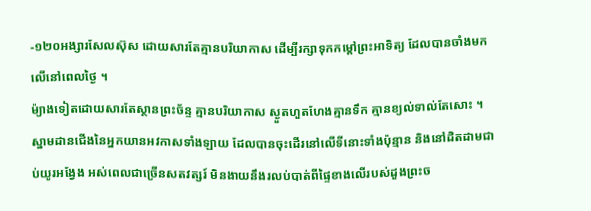-១២០អង្សារសែលស៊ុស ដោយសារតែគ្មានបរិយាកាស ដើម្បីរក្សាទុកកម្តៅព្រះអាទិត្យ ដែលបានចាំងមកលើនៅពេលថ្ងៃ ។
ម៉្យាងទៀតដោយសារតែស្ថានព្រះច័ន្ទ គ្មានបរិយាកាស ស្ងួតហួតហែងគ្មានទឹក គ្មានខ្យល់ទាល់តែសោះ ។ ស្នាមដានជើងនៃអ្នកយានអវកាសទាំងឡាយ ដែលបានចុះដើរនៅលើទីនោះទាំងប៉ុន្មាន និងនៅដិតដាមជាប់យូរអង្វែង អស់ពេលជាច្រើនសតវត្សរ៍ មិនងាយនឹងរលប់បាត់ពីផ្ទៃខាងលើរបស់ដួងព្រះច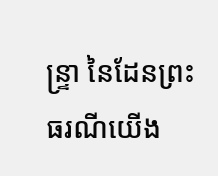ន្ទ្រា នៃដែនព្រះធរណីយើង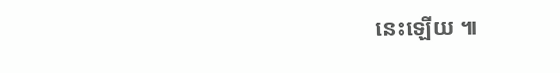នេះឡើយ ៕